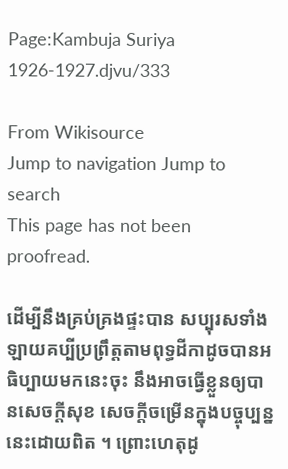Page:Kambuja Suriya 1926-1927.djvu/333

From Wikisource
Jump to navigation Jump to search
This page has not been proofread.

ដើម្បីនឹងគ្រប់គ្រងផ្ទះបាន សប្បុរសទាំងឡាយគប្បីប្រព្រឹត្តតាមពុទ្ធដីកាដូចបានអធិប្បាយមកនេះចុះ នឹងអាចធ្វើខ្លួនឲ្យបានសេចក្ដីសុខ សេចក្ដីចម្រើនក្នុងបច្ចុប្បន្ននេះដោយពិត ។ ព្រោះហេតុដូ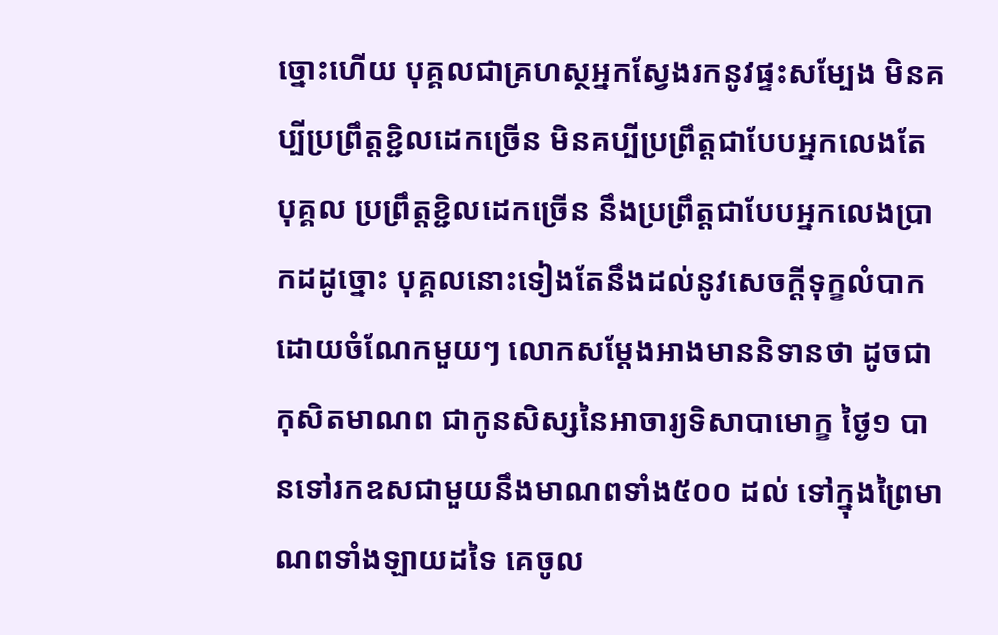ច្នោះហើយ បុគ្គលជាគ្រហស្ថអ្នកស្វែងរកនូវផ្ទះសម្បែង មិនគប្បីប្រព្រឹត្តខ្ជិលដេកច្រើន មិនគប្បីប្រព្រឹត្តជាបែបអ្នកលេងតែបុគ្គល ប្រព្រឹត្តខ្ជិលដេកច្រើន នឹងប្រព្រឹត្តជាបែបអ្នកលេងប្រាកដដូច្នោះ បុគ្គលនោះទៀងតែនឹងដល់នូវសេចក្ដីទុក្ខលំបាកដោយចំណែកមួយៗ លោកសម្ដែងអាងមាននិទានថា ដូចជាកុសិតមាណព ជាកូនសិស្សនៃអាចារ្យទិសាបាមោក្ខ ថ្ងៃ១ បានទៅរកឧសជាមួយនឹងមាណពទាំង៥០០ ដល់ ទៅក្នុងព្រៃមាណពទាំងឡាយដទៃ គេចូល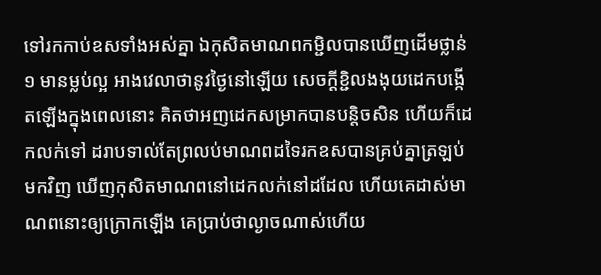ទៅរកកាប់ឧសទាំងអស់គ្នា ឯកុសិតមាណពកម្ជិលបានឃើញដើមថ្លាន់១ មានម្លប់ល្អ អាងវេលាថានូវថ្ងៃនៅឡើយ សេចក្ដីខ្ជិលងងុយដេកបង្កើតឡើងក្នុងពេលនោះ គិតថាអញដេកសម្រាកបានបន្តិចសិន ហើយក៏ដេកលក់ទៅ ដរាបទាល់តែព្រលប់មាណពដទៃរកឧសបានគ្រប់គ្នាត្រឡប់មកវិញ ឃើញកុសិតមាណពនៅដេកលក់នៅដដែល ហើយគេដាស់មាណពនោះឲ្យក្រោកឡើង គេប្រាប់ថាល្ងាចណាស់ហើយ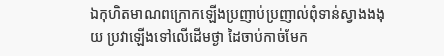ឯកុហិតមាណពក្រោកឡើងប្រញាប់ប្រញាល់ពុំទាន់ស្វាងងងុយ ប្រវាឡើងទៅលើដើមថ្ងា ដៃចាប់កាច់មែក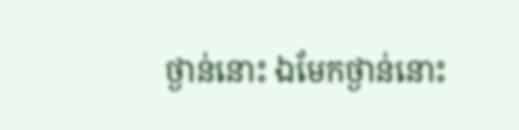ថ្ងាន់នោះ ឯមែកថ្ងាន់នោះ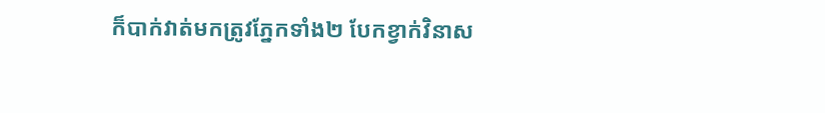ក៏បាក់វាត់មកត្រូវភ្នែកទាំង២ បែកខ្វាក់វិនាស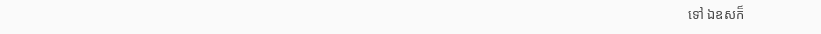ទៅ ឯឧសក៏